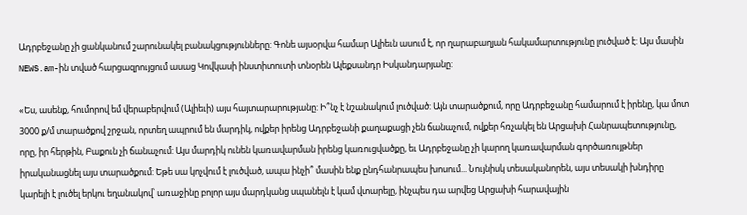Ադրբեջանը չի ցանկանում շարունակել բանակցությունները: Գոնե այսօրվա համար Ալիեւն ասում է, որ ղարաբաղյան հակամարտությունը լուծված է: Այս մասին NEWS.am-ին տված հարցազրույցում ասաց Կովկասի ինստիտուտի տնօրեն Ալեքսանդր Իսկանդարյանը:

«Ես, ասենք, հումորով եմ վերաբերվում (Ալիեւի) այս հայտարարությանը: Ի՞նչ է նշանակում լուծված: Այն տարածքում, որը Ադրբեջանը համարում է իրենը, կա մոտ 3000 ք/մ տարածքով շրջան, որտեղ ապրում են մարդիկ, ովքեր իրենց Ադրբեջանի քաղաքացի չեն ճանաչում, ովքեր հռչակել են Արցախի Հանրապետությունը, որը, իր հերթին, Բաքուն չի ճանաչում: Այս մարդիկ ունեն կառավարման իրենց կառուցվածքը, եւ Ադրբեջանը չի կարող կառավարման գործառույթներ իրականացնել այս տարածքում: Եթե սա կոչվում է լուծված, ապա ինչի՞ մասին ենք ընդհանրապես խոսում... Նույնիսկ տեսականորեն, այս տեսակի խնդիրը կարելի է լուծել երկու եղանակով՝ առաջինը բոլոր այս մարդկանց սպանելն է կամ վտարելը, ինչպես դա արվեց Արցախի հարավային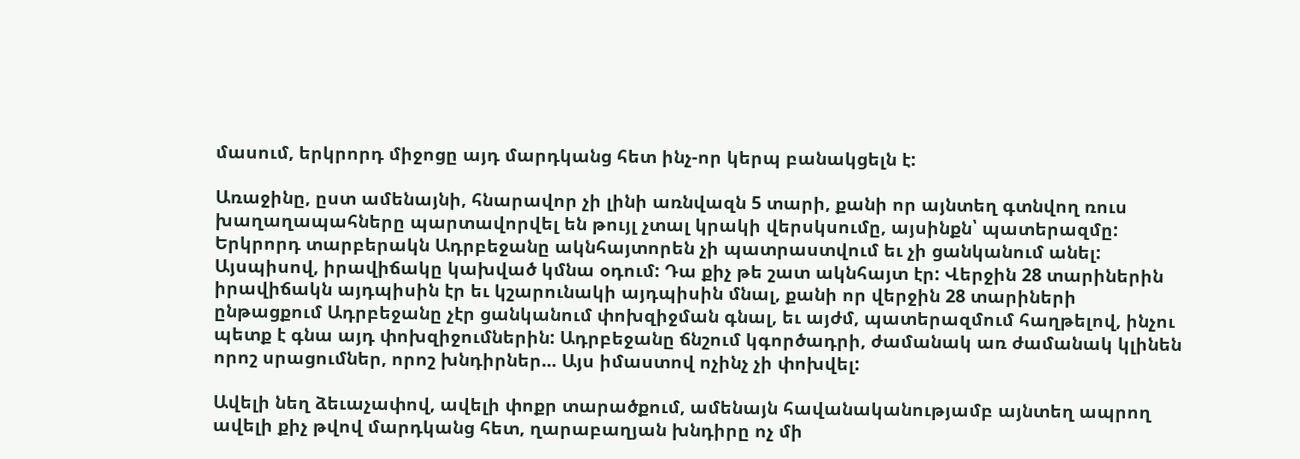մասում, երկրորդ միջոցը այդ մարդկանց հետ ինչ-որ կերպ բանակցելն է:

Առաջինը, ըստ ամենայնի, հնարավոր չի լինի առնվազն 5 տարի, քանի որ այնտեղ գտնվող ռուս խաղաղապահները պարտավորվել են թույլ չտալ կրակի վերսկսումը, այսինքն՝ պատերազմը: Երկրորդ տարբերակն Ադրբեջանը ակնհայտորեն չի պատրաստվում եւ չի ցանկանում անել: Այսպիսով, իրավիճակը կախված կմնա օդում: Դա քիչ թե շատ ակնհայտ էր: Վերջին 28 տարիներին իրավիճակն այդպիսին էր եւ կշարունակի այդպիսին մնալ, քանի որ վերջին 28 տարիների ընթացքում Ադրբեջանը չէր ցանկանում փոխզիջման գնալ, եւ այժմ, պատերազմում հաղթելով, ինչու պետք է գնա այդ փոխզիջումներին: Ադրբեջանը ճնշում կգործադրի, ժամանակ առ ժամանակ կլինեն որոշ սրացումներ, որոշ խնդիրներ... Այս իմաստով ոչինչ չի փոխվել:

Ավելի նեղ ձեւաչափով, ավելի փոքր տարածքում, ամենայն հավանականությամբ այնտեղ ապրող ավելի քիչ թվով մարդկանց հետ, ղարաբաղյան խնդիրը ոչ մի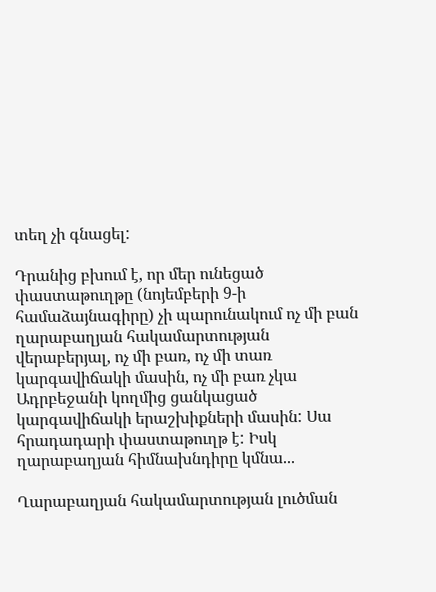տեղ չի գնացել:

Դրանից բխում է, որ մեր ունեցած փաստաթուղթը (նոյեմբերի 9-ի համաձայնագիրը) չի պարունակում ոչ մի բան ղարաբաղյան հակամարտության վերաբերյալ, ոչ մի բառ, ոչ մի տառ կարգավիճակի մասին, ոչ մի բառ չկա Ադրբեջանի կողմից ցանկացած կարգավիճակի երաշխիքների մասին: Սա հրադադարի փաստաթուղթ է: Իսկ ղարաբաղյան հիմնախնդիրը կմնա...

Ղարաբաղյան հակամարտության լուծման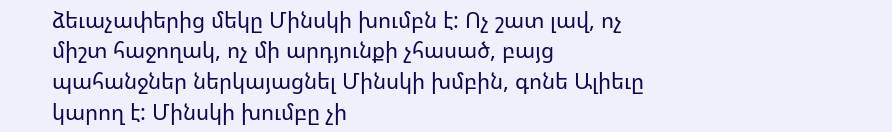ձեւաչափերից մեկը Մինսկի խումբն է: Ոչ շատ լավ, ոչ միշտ հաջողակ, ոչ մի արդյունքի չհասած, բայց պահանջներ ներկայացնել Մինսկի խմբին, գոնե Ալիեւը կարող է: Մինսկի խումբը չի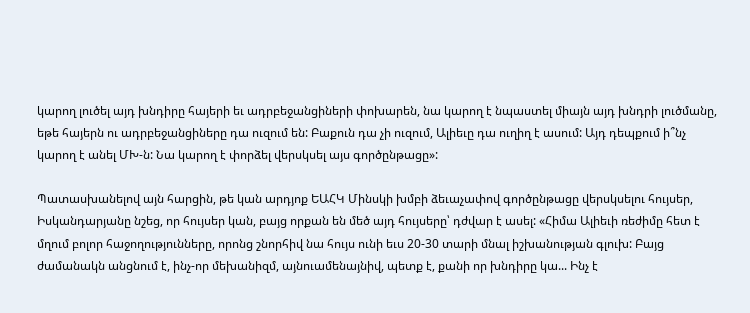կարող լուծել այդ խնդիրը հայերի եւ ադրբեջանցիների փոխարեն, նա կարող է նպաստել միայն այդ խնդրի լուծմանը, եթե հայերն ու ադրբեջանցիները դա ուզում են: Բաքուն դա չի ուզում, Ալիեւը դա ուղիղ է ասում: Այդ դեպքում ի՞նչ կարող է անել ՄԽ-ն: Նա կարող է փորձել վերսկսել այս գործընթացը»:

Պատասխանելով այն հարցին, թե կան արդյոք ԵԱՀԿ Մինսկի խմբի ձեւաչափով գործընթացը վերսկսելու հույսեր, Իսկանդարյանը նշեց, որ հույսեր կան, բայց որքան են մեծ այդ հույսերը՝ դժվար է ասել: «Հիմա Ալիեւի ռեժիմը հետ է մղում բոլոր հաջողությունները, որոնց շնորհիվ նա հույս ունի եւս 20-30 տարի մնալ իշխանության գլուխ: Բայց ժամանակն անցնում է, ինչ-որ մեխանիզմ, այնուամենայնիվ, պետք է, քանի որ խնդիրը կա... Ինչ է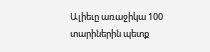Ալիեւը առաջիկա 100 տարիներին պետք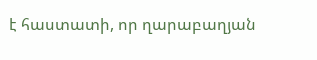է հաստատի, որ ղարաբաղյան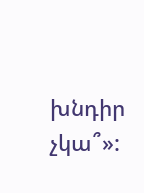խնդիր չկա՞»: